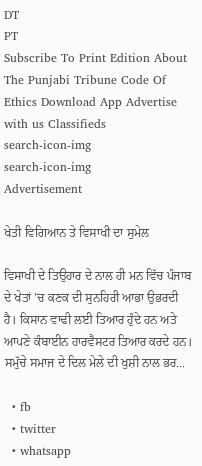DT
PT
Subscribe To Print Edition About The Punjabi Tribune Code Of Ethics Download App Advertise with us Classifieds
search-icon-img
search-icon-img
Advertisement

ਖੇਤੀ ਵਿਗਿਆਨ ਤੇ ਵਿਸਾਖੀ ਦਾ ਸੁਮੇਲ

ਵਿਸਾਖੀ ਦੇ ਤਿਉਹਾਰ ਦੇ ਨਾਲ ਹੀ ਮਨ ਵਿੱਚ ਪੰਜਾਬ ਦੇ ਖੇਤਾਂ ’ਚ ਕਣਕ ਦੀ ਸੁਨਹਿਰੀ ਆਭਾ ਉਭਰਦੀ ਹੈ। ਕਿਸਾਨ ਵਾਢੀ ਲਈ ਤਿਆਰ ਹੁੰਦੇ ਹਨ ਅਤੇ ਆਪਣੇ ਕੰਬਾਈਨ ਹਾਰਵੈਸਟਰ ਤਿਆਰ ਕਰਦੇ ਹਨ। ਸਮੁੱਚੇ ਸਮਾਜ ਦੇ ਦਿਲ ਮੇਲੇ ਦੀ ਖੁਸ਼ੀ ਨਾਲ ਭਰ...

  • fb
  • twitter
  • whatsapp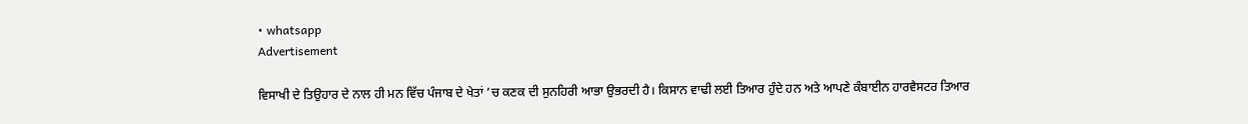• whatsapp
Advertisement

ਵਿਸਾਖੀ ਦੇ ਤਿਉਹਾਰ ਦੇ ਨਾਲ ਹੀ ਮਨ ਵਿੱਚ ਪੰਜਾਬ ਦੇ ਖੇਤਾਂ ’ਚ ਕਣਕ ਦੀ ਸੁਨਹਿਰੀ ਆਭਾ ਉਭਰਦੀ ਹੈ। ਕਿਸਾਨ ਵਾਢੀ ਲਈ ਤਿਆਰ ਹੁੰਦੇ ਹਨ ਅਤੇ ਆਪਣੇ ਕੰਬਾਈਨ ਹਾਰਵੈਸਟਰ ਤਿਆਰ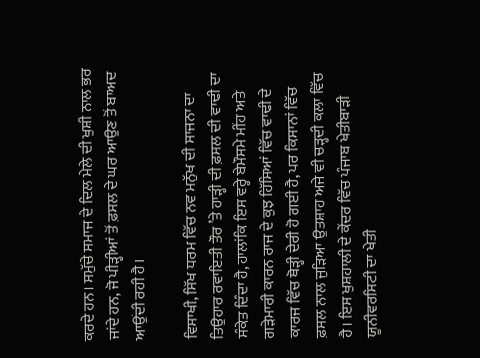ਕਰਦੇ ਹਨ। ਸਮੁੱਚੇ ਸਮਾਜ ਦੇ ਦਿਲ ਮੇਲੇ ਦੀ ਖੁਸ਼ੀ ਨਾਲ ਭਰ ਜਾਂਦੇ ਹਨ, ਜੋ ਪੀੜ੍ਹੀਆਂ ਤੋਂ ਫ਼ਸਲ ਦੇ ਘਰ ਆਉਣ ਤੋਂ ਬਾਅਦ ਆਉਂਦੀ ਰਹੀ ਹੈ।

ਵਿਸਾਖੀ, ਸਿੱਖ ਧਰਮ ਵਿੱਚ ਨਵ ਮਨੁੱਖ ਦੀ ਸਾਜਨਾ ਦਾ ਤਿਉਹਾਰ ਰਵਾਇਤੀ ਤੌਰ ’ਤੇ ਹਾੜ੍ਹੀ ਦੀ ਫ਼ਸਲ ਦੀ ਵਾਢੀ ਦਾ ਸੰਕੇਤ ਦਿੰਦਾ ਹੈ, ਹਾਲਾਂਕਿ ਇਸ ਵਰ੍ਹੇ ਬੇਮੌਸਮੇ ਮੀਂਹ ਅਤੇ ਗੜੇਮਾਰੀ ਕਾਰਨ ਰਾਜ ਦੇ ਕੁਝ ਹਿੱਸਿਆਂ ਵਿੱਚ ਵਾਢੀ ਦੇ ਕਾਰਜ ਵਿੱਚ ਥੋੜ੍ਹੀ ਦੇਰੀ ਹੋ ਗਈ ਹੈ, ਪਰ ਕਿਸਾਨਾਂ ਵਿੱਚ ਫ਼ਸਲ ਨਾਲ ਜੁੜਿਆ ਉਤਸ਼ਾਹ ਅਜੇ ਵੀ ਚੜ੍ਹਦੀ ਕਲਾ ਵਿੱਚ ਹੈ। ਇਸ ਖੁਸ਼ਹਾਲੀ ਦੇ ਕੇਂਦਰ ਵਿੱਚ ਪੰਜਾਬ ਖੇਤੀਬਾੜੀ ਯੂਨੀਵਰਸਿਟੀ ਦਾ ਖੇਤੀ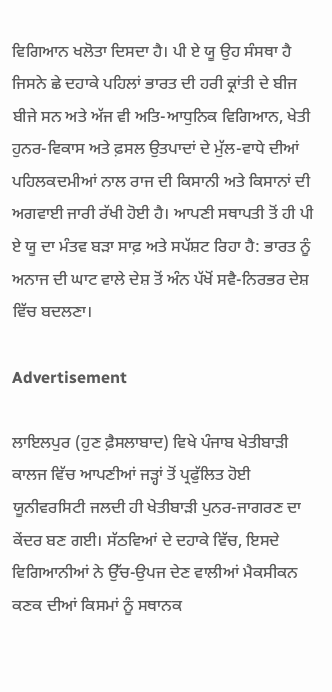ਵਿਗਿਆਨ ਖਲੋਤਾ ਦਿਸਦਾ ਹੈ। ਪੀ ਏ ਯੂ ਉਹ ਸੰਸਥਾ ਹੈ ਜਿਸਨੇ ਛੇ ਦਹਾਕੇ ਪਹਿਲਾਂ ਭਾਰਤ ਦੀ ਹਰੀ ਕ੍ਰਾਂਤੀ ਦੇ ਬੀਜ ਬੀਜੇ ਸਨ ਅਤੇ ਅੱਜ ਵੀ ਅਤਿ-ਆਧੁਨਿਕ ਵਿਗਿਆਨ, ਖੇਤੀ ਹੁਨਰ-ਵਿਕਾਸ ਅਤੇ ਫ਼ਸਲ ਉਤਪਾਦਾਂ ਦੇ ਮੁੱਲ-ਵਾਧੇ ਦੀਆਂ ਪਹਿਲਕਦਮੀਆਂ ਨਾਲ ਰਾਜ ਦੀ ਕਿਸਾਨੀ ਅਤੇ ਕਿਸਾਨਾਂ ਦੀ ਅਗਵਾਈ ਜਾਰੀ ਰੱਖੀ ਹੋਈ ਹੈ। ਆਪਣੀ ਸਥਾਪਤੀ ਤੋਂ ਹੀ ਪੀ ਏ ਯੂ ਦਾ ਮੰਤਵ ਬੜਾ ਸਾਫ਼ ਅਤੇ ਸਪੱਸ਼ਟ ਰਿਹਾ ਹੈ: ਭਾਰਤ ਨੂੰ ਅਨਾਜ ਦੀ ਘਾਟ ਵਾਲੇ ਦੇਸ਼ ਤੋਂ ਅੰਨ ਪੱਖੋਂ ਸਵੈ-ਨਿਰਭਰ ਦੇਸ਼ ਵਿੱਚ ਬਦਲਣਾ।

Advertisement

ਲਾਇਲਪੁਰ (ਹੁਣ ਫ਼ੈਸਲਾਬਾਦ) ਵਿਖੇ ਪੰਜਾਬ ਖੇਤੀਬਾੜੀ ਕਾਲਜ ਵਿੱਚ ਆਪਣੀਆਂ ਜੜ੍ਹਾਂ ਤੋਂ ਪ੍ਰਫੁੱਲਿਤ ਹੋਈ ਯੂਨੀਵਰਸਿਟੀ ਜਲਦੀ ਹੀ ਖੇਤੀਬਾੜੀ ਪੁਨਰ-ਜਾਗਰਣ ਦਾ ਕੇਂਦਰ ਬਣ ਗਈ। ਸੱਠਵਿਆਂ ਦੇ ਦਹਾਕੇ ਵਿੱਚ, ਇਸਦੇ ਵਿਗਿਆਨੀਆਂ ਨੇ ਉੱਚ-ਉਪਜ ਦੇਣ ਵਾਲੀਆਂ ਮੈਕਸੀਕਨ ਕਣਕ ਦੀਆਂ ਕਿਸਮਾਂ ਨੂੰ ਸਥਾਨਕ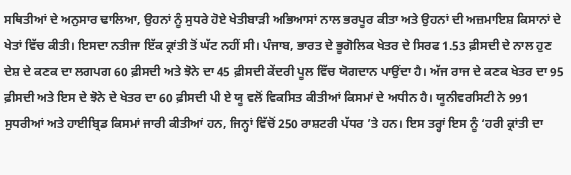ਸਥਿਤੀਆਂ ਦੇ ਅਨੁਸਾਰ ਢਾਲਿਆ, ਉਹਨਾਂ ਨੂੰ ਸੁਧਰੇ ਹੋਏ ਖੇਤੀਬਾੜੀ ਅਭਿਆਸਾਂ ਨਾਲ ਭਰਪੂਰ ਕੀਤਾ ਅਤੇ ਉਹਨਾਂ ਦੀ ਅਜ਼ਮਾਇਸ਼ ਕਿਸਾਨਾਂ ਦੇ ਖੇਤਾਂ ਵਿੱਚ ਕੀਤੀ। ਇਸਦਾ ਨਤੀਜਾ ਇੱਕ ਕ੍ਰਾਂਤੀ ਤੋਂ ਘੱਟ ਨਹੀਂ ਸੀ। ਪੰਜਾਬ, ਭਾਰਤ ਦੇ ਭੂਗੋਲਿਕ ਖੇਤਰ ਦੇ ਸਿਰਫ 1.53 ਫ਼ੀਸਦੀ ਦੇ ਨਾਲ ਹੁਣ ਦੇਸ਼ ਦੇ ਕਣਕ ਦਾ ਲਗਪਗ 60 ਫ਼ੀਸਦੀ ਅਤੇ ਝੋਨੇ ਦਾ 45 ਫ਼ੀਸਦੀ ਕੇਂਦਰੀ ਪੂਲ ਵਿੱਚ ਯੋਗਦਾਨ ਪਾਉਂਦਾ ਹੈ। ਅੱਜ ਰਾਜ ਦੇ ਕਣਕ ਖੇਤਰ ਦਾ 95 ਫ਼ੀਸਦੀ ਅਤੇ ਇਸ ਦੇ ਝੋਨੇ ਦੇ ਖੇਤਰ ਦਾ 60 ਫ਼ੀਸਦੀ ਪੀ ਏ ਯੂ ਵਲੋਂ ਵਿਕਸਿਤ ਕੀਤੀਆਂ ਕਿਸਮਾਂ ਦੇ ਅਧੀਨ ਹੈ। ਯੂਨੀਵਰਸਿਟੀ ਨੇ 991 ਸੁਧਰੀਆਂ ਅਤੇ ਹਾਈਬ੍ਰਿਡ ਕਿਸਮਾਂ ਜਾਰੀ ਕੀਤੀਆਂ ਹਨ, ਜਿਨ੍ਹਾਂ ਵਿੱਚੋਂ 250 ਰਾਸ਼ਟਰੀ ਪੱਧਰ ’ਤੇ ਹਨ। ਇਸ ਤਰ੍ਹਾਂ ਇਸ ਨੂੰ ‘ਹਰੀ ਕ੍ਰਾਂਤੀ ਦਾ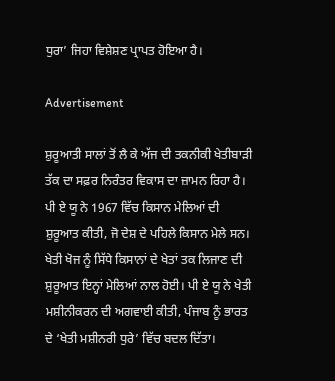ਧੁਰਾ’ ਜਿਹਾ ਵਿਸ਼ੇਸ਼ਣ ਪ੍ਰਾਪਤ ਹੋਇਆ ਹੈ।

Advertisement

ਸ਼ੁਰੂਆਤੀ ਸਾਲਾਂ ਤੋਂ ਲੈ ਕੇ ਅੱਜ ਦੀ ਤਕਨੀਕੀ ਖੇਤੀਬਾੜੀ ਤੱਕ ਦਾ ਸਫ਼ਰ ਨਿਰੰਤਰ ਵਿਕਾਸ ਦਾ ਜ਼ਾਮਨ ਰਿਹਾ ਹੈ। ਪੀ ਏ ਯੂ ਨੇ 1967 ਵਿੱਚ ਕਿਸਾਨ ਮੇਲਿਆਂ ਦੀ ਸ਼ੁਰੂਆਤ ਕੀਤੀ, ਜੋ ਦੇਸ਼ ਦੇ ਪਹਿਲੇ ਕਿਸਾਨ ਮੇਲੇ ਸਨ। ਖੇਤੀ ਖੋਜ ਨੂੰ ਸਿੱਧੇ ਕਿਸਾਨਾਂ ਦੇ ਖੇਤਾਂ ਤਕ ਲਿਜਾਣ ਦੀ ਸ਼ੁਰੂਆਤ ਇਨ੍ਹਾਂ ਮੇਲਿਆਂ ਨਾਲ ਹੋਈ। ਪੀ ਏ ਯੂ ਨੇ ਖੇਤੀ ਮਸ਼ੀਨੀਕਰਨ ਦੀ ਅਗਵਾਈ ਕੀਤੀ, ਪੰਜਾਬ ਨੂੰ ਭਾਰਤ ਦੇ ‘ਖੇਤੀ ਮਸ਼ੀਨਰੀ ਧੁਰੇ’ ਵਿੱਚ ਬਦਲ ਦਿੱਤਾ।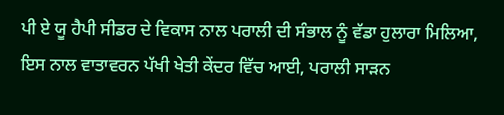ਪੀ ਏ ਯੂ ਹੈਪੀ ਸੀਡਰ ਦੇ ਵਿਕਾਸ ਨਾਲ ਪਰਾਲੀ ਦੀ ਸੰਭਾਲ ਨੂੰ ਵੱਡਾ ਹੁਲਾਰਾ ਮਿਲਿਆ, ਇਸ ਨਾਲ ਵਾਤਾਵਰਨ ਪੱਖੀ ਖੇਤੀ ਕੇਂਦਰ ਵਿੱਚ ਆਈ, ਪਰਾਲੀ ਸਾੜਨ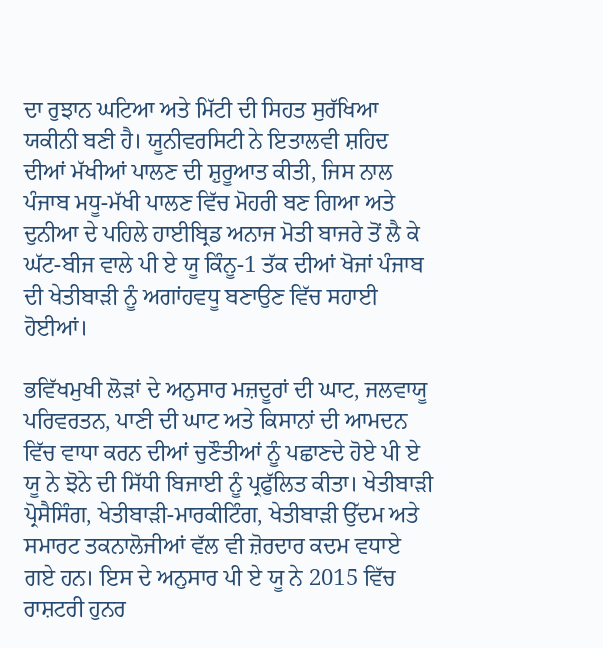ਦਾ ਰੁਝਾਨ ਘਟਿਆ ਅਤੇ ਮਿੱਟੀ ਦੀ ਸਿਹਤ ਸੁਰੱਖਿਆ ਯਕੀਨੀ ਬਣੀ ਹੈ। ਯੂਨੀਵਰਸਿਟੀ ਨੇ ਇਤਾਲਵੀ ਸ਼ਹਿਦ ਦੀਆਂ ਮੱਖੀਆਂ ਪਾਲਣ ਦੀ ਸ਼ੁਰੂਆਤ ਕੀਤੀ, ਜਿਸ ਨਾਲ ਪੰਜਾਬ ਮਧੂ-ਮੱਖੀ ਪਾਲਣ ਵਿੱਚ ਮੋਹਰੀ ਬਣ ਗਿਆ ਅਤੇ ਦੁਨੀਆ ਦੇ ਪਹਿਲੇ ਹਾਈਬ੍ਰਿਡ ਅਨਾਜ ਮੋਤੀ ਬਾਜਰੇ ਤੋਂ ਲੈ ਕੇ ਘੱਟ-ਬੀਜ ਵਾਲੇ ਪੀ ਏ ਯੂ ਕਿੰਨੂ-1 ਤੱਕ ਦੀਆਂ ਖੋਜਾਂ ਪੰਜਾਬ ਦੀ ਖੇਤੀਬਾੜੀ ਨੂੰ ਅਗਾਂਹਵਧੂ ਬਣਾਉਣ ਵਿੱਚ ਸਹਾਈ ਹੋਈਆਂ।

ਭਵਿੱਖਮੁਖੀ ਲੋੜਾਂ ਦੇ ਅਨੁਸਾਰ ਮਜ਼ਦੂਰਾਂ ਦੀ ਘਾਟ, ਜਲਵਾਯੂ ਪਰਿਵਰਤਨ, ਪਾਣੀ ਦੀ ਘਾਟ ਅਤੇ ਕਿਸਾਨਾਂ ਦੀ ਆਮਦਨ ਵਿੱਚ ਵਾਧਾ ਕਰਨ ਦੀਆਂ ਚੁਣੌਤੀਆਂ ਨੂੰ ਪਛਾਣਦੇ ਹੋਏ ਪੀ ਏ ਯੂ ਨੇ ਝੋਨੇ ਦੀ ਸਿੱਧੀ ਬਿਜਾਈ ਨੂੰ ਪ੍ਰਫੁੱਲਿਤ ਕੀਤਾ। ਖੇਤੀਬਾੜੀ ਪ੍ਰੋਸੈਸਿੰਗ, ਖੇਤੀਬਾੜੀ-ਮਾਰਕੀਟਿੰਗ, ਖੇਤੀਬਾੜੀ ਉੱਦਮ ਅਤੇ ਸਮਾਰਟ ਤਕਨਾਲੋਜੀਆਂ ਵੱਲ ਵੀ ਜ਼ੋਰਦਾਰ ਕਦਮ ਵਧਾਏ ਗਏ ਹਨ। ਇਸ ਦੇ ਅਨੁਸਾਰ ਪੀ ਏ ਯੂ ਨੇ 2015 ਵਿੱਚ ਰਾਸ਼ਟਰੀ ਹੁਨਰ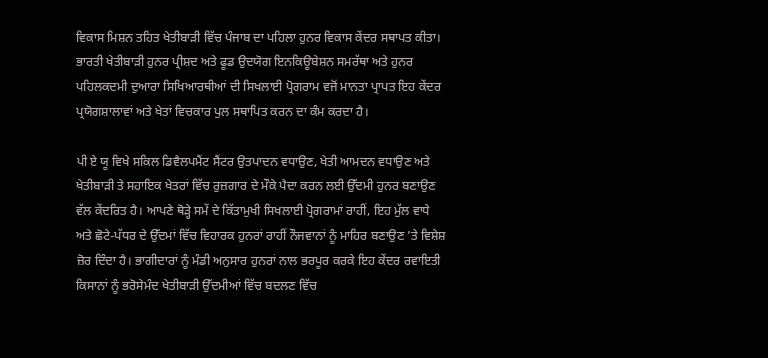ਵਿਕਾਸ ਮਿਸ਼ਨ ਤਹਿਤ ਖੇਤੀਬਾੜੀ ਵਿੱਚ ਪੰਜਾਬ ਦਾ ਪਹਿਲਾ ਹੁਨਰ ਵਿਕਾਸ ਕੇਂਦਰ ਸਥਾਪਤ ਕੀਤਾ। ਭਾਰਤੀ ਖੇਤੀਬਾੜੀ ਹੁਨਰ ਪ੍ਰੀਸ਼ਦ ਅਤੇ ਫੂਡ ਉਦਯੋਗ ਇਨਕਿਊਬੇਸ਼ਨ ਸਮਰੱਥਾ ਅਤੇ ਹੁਨਰ ਪਹਿਲਕਦਮੀ ਦੁਆਰਾ ਸਿਖਿਆਰਥੀਆਂ ਦੀ ਸਿਖਲਾਈ ਪ੍ਰੋਗਰਾਮ ਵਜੋਂ ਮਾਨਤਾ ਪ੍ਰਾਪਤ ਇਹ ਕੇਂਦਰ ਪ੍ਰਯੋਗਸ਼ਾਲਾਵਾਂ ਅਤੇ ਖੇਤਾਂ ਵਿਚਕਾਰ ਪੁਲ ਸਥਾਪਿਤ ਕਰਨ ਦਾ ਕੰਮ ਕਰਦਾ ਹੈ।

ਪੀ ਏ ਯੂ ਵਿਖੇ ਸਕਿਲ ਡਿਵੈਲਪਮੈਂਟ ਸੈਂਟਰ ਉਤਪਾਦਨ ਵਧਾਉਣ, ਖੇਤੀ ਆਮਦਨ ਵਧਾਉਣ ਅਤੇ ਖੇਤੀਬਾੜੀ ਤੇ ਸਹਾਇਕ ਖੇਤਰਾਂ ਵਿੱਚ ਰੁਜ਼ਗਾਰ ਦੇ ਮੌਕੇ ਪੈਦਾ ਕਰਨ ਲਈ ਉੱਦਮੀ ਹੁਨਰ ਬਣਾਉਣ ਵੱਲ ਕੇਂਦਰਿਤ ਹੈ। ਆਪਣੇ ਥੋੜ੍ਹੇ ਸਮੇਂ ਦੇ ਕਿੱਤਾਮੁਖੀ ਸਿਖਲਾਈ ਪ੍ਰੋਗਰਾਮਾਂ ਰਾਹੀਂ, ਇਹ ਮੁੱਲ ਵਾਧੇ ਅਤੇ ਛੋਟੇ-ਪੱਧਰ ਦੇ ਉੱਦਮਾਂ ਵਿੱਚ ਵਿਹਾਰਕ ਹੁਨਰਾਂ ਰਾਹੀਂ ਨੌਜਵਾਨਾਂ ਨੂੰ ਮਾਹਿਰ ਬਣਾਉਣ ’ਤੇ ਵਿਸ਼ੇਸ਼ ਜ਼ੋਰ ਦਿੰਦਾ ਹੈ। ਭਾਗੀਦਾਰਾਂ ਨੂੰ ਮੰਡੀ ਅਨੁਸਾਰ ਹੁਨਰਾਂ ਨਾਲ ਭਰਪੂਰ ਕਰਕੇ ਇਹ ਕੇਂਦਰ ਰਵਾਇਤੀ ਕਿਸਾਨਾਂ ਨੂੰ ਭਰੋਸੇਮੰਦ ਖੇਤੀਬਾੜੀ ਉੱਦਮੀਆਂ ਵਿੱਚ ਬਦਲਣ ਵਿੱਚ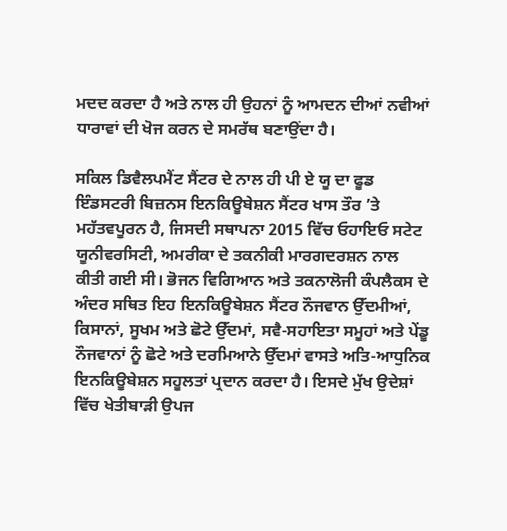ਮਦਦ ਕਰਦਾ ਹੈ ਅਤੇ ਨਾਲ ਹੀ ਉਹਨਾਂ ਨੂੰ ਆਮਦਨ ਦੀਆਂ ਨਵੀਆਂ ਧਾਰਾਵਾਂ ਦੀ ਖੋਜ ਕਰਨ ਦੇ ਸਮਰੱਥ ਬਣਾਉਂਦਾ ਹੈ।

ਸਕਿਲ ਡਿਵੈਲਪਮੈਂਟ ਸੈਂਟਰ ਦੇ ਨਾਲ ਹੀ ਪੀ ਏ ਯੂ ਦਾ ਫੂਡ ਇੰਡਸਟਰੀ ਬਿਜ਼ਨਸ ਇਨਕਿਊਬੇਸ਼ਨ ਸੈਂਟਰ ਖਾਸ ਤੌਰ ’ਤੇ ਮਹੱਤਵਪੂਰਨ ਹੈ, ਜਿਸਦੀ ਸਥਾਪਨਾ 2015 ਵਿੱਚ ਓਹਾਇਓ ਸਟੇਟ ਯੂਨੀਵਰਸਿਟੀ, ਅਮਰੀਕਾ ਦੇ ਤਕਨੀਕੀ ਮਾਰਗਦਰਸ਼ਨ ਨਾਲ ਕੀਤੀ ਗਈ ਸੀ। ਭੋਜਨ ਵਿਗਿਆਨ ਅਤੇ ਤਕਨਾਲੋਜੀ ਕੰਪਲੈਕਸ ਦੇ ਅੰਦਰ ਸਥਿਤ ਇਹ ਇਨਕਿਊਬੇਸ਼ਨ ਸੈਂਟਰ ਨੌਜਵਾਨ ਉੱਦਮੀਆਂ, ਕਿਸਾਨਾਂ, ਸੂਖਮ ਅਤੇ ਛੋਟੇ ਉੱਦਮਾਂ, ਸਵੈ-ਸਹਾਇਤਾ ਸਮੂਹਾਂ ਅਤੇ ਪੇਂਡੂ ਨੌਜਵਾਨਾਂ ਨੂੰ ਛੋਟੇ ਅਤੇ ਦਰਮਿਆਨੇ ਉੱਦਮਾਂ ਵਾਸਤੇ ਅਤਿ-ਆਧੁਨਿਕ ਇਨਕਿਊਬੇਸ਼ਨ ਸਹੂਲਤਾਂ ਪ੍ਰਦਾਨ ਕਰਦਾ ਹੈ। ਇਸਦੇ ਮੁੱਖ ਉਦੇਸ਼ਾਂ ਵਿੱਚ ਖੇਤੀਬਾੜੀ ਉਪਜ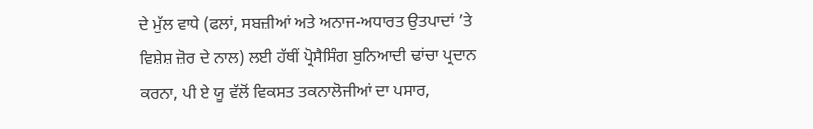ਦੇ ਮੁੱਲ ਵਾਧੇ (ਫਲਾਂ, ਸਬਜ਼ੀਆਂ ਅਤੇ ਅਨਾਜ-ਅਧਾਰਤ ਉਤਪਾਦਾਂ ’ਤੇ ਵਿਸ਼ੇਸ਼ ਜ਼ੋਰ ਦੇ ਨਾਲ) ਲਈ ਹੱਥੀਂ ਪ੍ਰੋਸੈਸਿੰਗ ਬੁਨਿਆਦੀ ਢਾਂਚਾ ਪ੍ਰਦਾਨ ਕਰਨਾ, ਪੀ ਏ ਯੂ ਵੱਲੋਂ ਵਿਕਸਤ ਤਕਨਾਲੋਜੀਆਂ ਦਾ ਪਸਾਰ,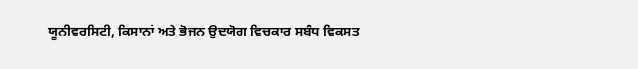ਯੂਨੀਵਰਸਿਟੀ, ਕਿਸਾਨਾਂ ਅਤੇ ਭੋਜਨ ਉਦਯੋਗ ਵਿਚਕਾਰ ਸਬੰਧ ਵਿਕਸਤ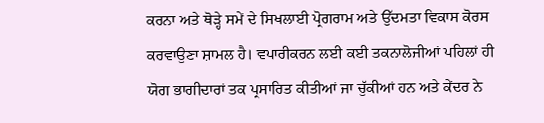ਕਰਨਾ ਅਤੇ ਥੋੜ੍ਹੇ ਸਮੇਂ ਦੇ ਸਿਖਲਾਈ ਪ੍ਰੋਗਰਾਮ ਅਤੇ ਉੱਦਮਤਾ ਵਿਕਾਸ ਕੋਰਸ ਕਰਵਾਉਣਾ ਸ਼ਾਮਲ ਹੈ। ਵਪਾਰੀਕਰਨ ਲਈ ਕਈ ਤਕਨਾਲੋਜੀਆਂ ਪਹਿਲਾਂ ਹੀ ਯੋਗ ਭਾਗੀਦਾਰਾਂ ਤਕ ਪ੍ਰਸਾਰਿਤ ਕੀਤੀਆਂ ਜਾ ਚੁੱਕੀਆਂ ਹਨ ਅਤੇ ਕੇਂਦਰ ਨੇ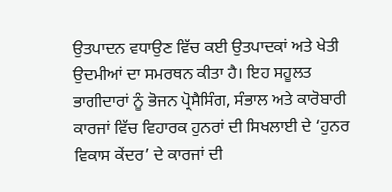ਉਤਪਾਦਨ ਵਧਾਉਣ ਵਿੱਚ ਕਈ ਉਤਪਾਦਕਾਂ ਅਤੇ ਖੇਤੀ ਉਦਮੀਆਂ ਦਾ ਸਮਰਥਨ ਕੀਤਾ ਹੈ। ਇਹ ਸਹੂਲਤ ਭਾਗੀਦਾਰਾਂ ਨੂੰ ਭੋਜਨ ਪ੍ਰੋਸੈਸਿੰਗ, ਸੰਭਾਲ ਅਤੇ ਕਾਰੋਬਾਰੀ ਕਾਰਜਾਂ ਵਿੱਚ ਵਿਹਾਰਕ ਹੁਨਰਾਂ ਦੀ ਸਿਖਲਾਈ ਦੇ ‘ਹੁਨਰ ਵਿਕਾਸ ਕੇਂਦਰ’ ਦੇ ਕਾਰਜਾਂ ਦੀ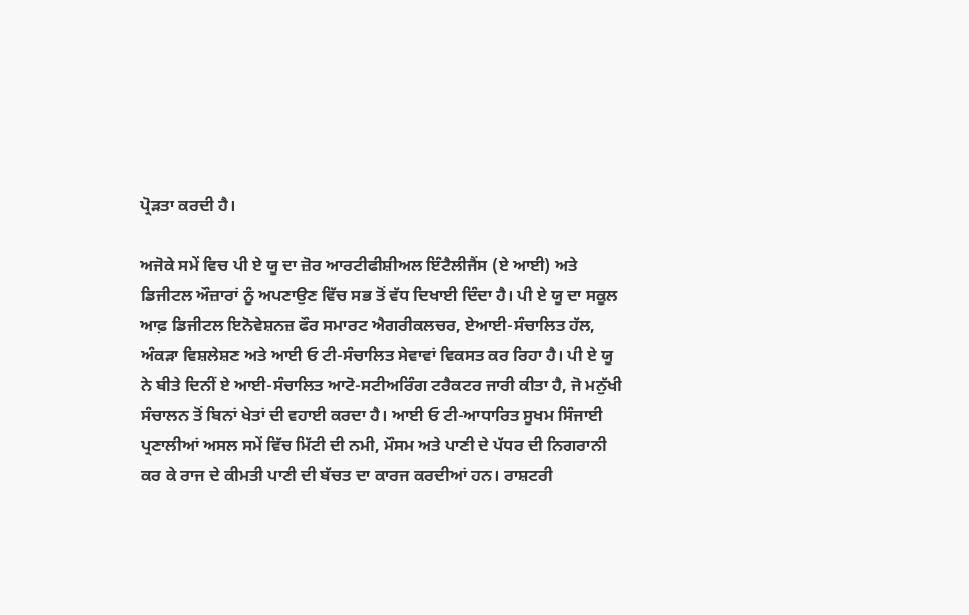ਪ੍ਰੋੜਤਾ ਕਰਦੀ ਹੈ।

ਅਜੋਕੇ ਸਮੇਂ ਵਿਚ ਪੀ ਏ ਯੂ ਦਾ ਜ਼ੋਰ ਆਰਟੀਫੀਸ਼ੀਅਲ ਇੰਟੈਲੀਜੈਂਸ (ਏ ਆਈ) ਅਤੇ ਡਿਜੀਟਲ ਔਜ਼ਾਰਾਂ ਨੂੰ ਅਪਣਾਉਣ ਵਿੱਚ ਸਭ ਤੋਂ ਵੱਧ ਦਿਖਾਈ ਦਿੰਦਾ ਹੈ। ਪੀ ਏ ਯੂ ਦਾ ਸਕੂਲ ਆਫ਼ ਡਿਜੀਟਲ ਇਨੋਵੇਸ਼ਨਜ਼ ਫੌਰ ਸਮਾਰਟ ਐਗਰੀਕਲਚਰ, ਏਆਈ-ਸੰਚਾਲਿਤ ਹੱਲ, ਅੰਕੜਾ ਵਿਸ਼ਲੇਸ਼ਣ ਅਤੇ ਆਈ ਓ ਟੀ-ਸੰਚਾਲਿਤ ਸੇਵਾਵਾਂ ਵਿਕਸਤ ਕਰ ਰਿਹਾ ਹੈ। ਪੀ ਏ ਯੂ ਨੇ ਬੀਤੇ ਦਿਨੀਂ ਏ ਆਈ-ਸੰਚਾਲਿਤ ਆਟੋ-ਸਟੀਅਰਿੰਗ ਟਰੈਕਟਰ ਜਾਰੀ ਕੀਤਾ ਹੈ, ਜੋ ਮਨੁੱਖੀ ਸੰਚਾਲਨ ਤੋਂ ਬਿਨਾਂ ਖੇਤਾਂ ਦੀ ਵਹਾਈ ਕਰਦਾ ਹੈ। ਆਈ ਓ ਟੀ-ਆਧਾਰਿਤ ਸੂਖਮ ਸਿੰਜਾਈ ਪ੍ਰਣਾਲੀਆਂ ਅਸਲ ਸਮੇਂ ਵਿੱਚ ਮਿੱਟੀ ਦੀ ਨਮੀ, ਮੌਸਮ ਅਤੇ ਪਾਣੀ ਦੇ ਪੱਧਰ ਦੀ ਨਿਗਰਾਨੀ ਕਰ ਕੇ ਰਾਜ ਦੇ ਕੀਮਤੀ ਪਾਣੀ ਦੀ ਬੱਚਤ ਦਾ ਕਾਰਜ ਕਰਦੀਆਂ ਹਨ। ਰਾਸ਼ਟਰੀ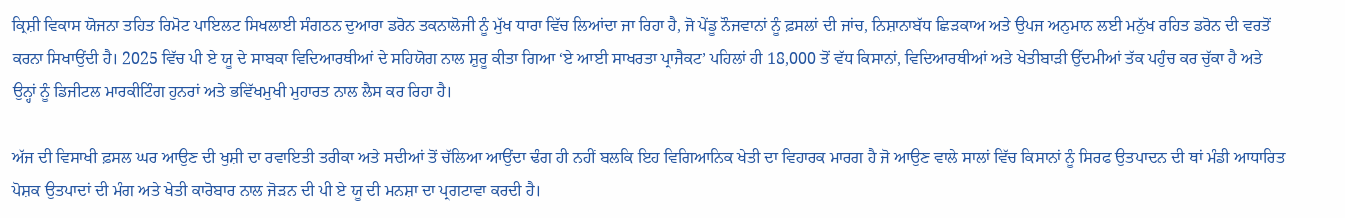ਕ੍ਰਿਸ਼ੀ ਵਿਕਾਸ ਯੋਜਨਾ ਤਹਿਤ ਰਿਮੋਟ ਪਾਇਲਟ ਸਿਖਲਾਈ ਸੰਗਠਨ ਦੁਆਰਾ ਡਰੋਨ ਤਕਨਾਲੋਜੀ ਨੂੰ ਮੁੱਖ ਧਾਰਾ ਵਿੱਚ ਲਿਆਂਦਾ ਜਾ ਰਿਹਾ ਹੈ, ਜੋ ਪੇਂਡੂ ਨੌਜਵਾਨਾਂ ਨੂੰ ਫ਼ਸਲਾਂ ਦੀ ਜਾਂਚ, ਨਿਸ਼ਾਨਾਬੱਧ ਛਿੜਕਾਅ ਅਤੇ ਉਪਜ ਅਨੁਮਾਨ ਲਈ ਮਨੁੱਖ ਰਹਿਤ ਡਰੋਨ ਦੀ ਵਰਤੋਂ ਕਰਨਾ ਸਿਖਾਉਂਦੀ ਹੈ। 2025 ਵਿੱਚ ਪੀ ਏ ਯੂ ਦੇ ਸਾਬਕਾ ਵਿਦਿਆਰਥੀਆਂ ਦੇ ਸਹਿਯੋਗ ਨਾਲ ਸ਼ੁਰੂ ਕੀਤਾ ਗਿਆ ‘ਏ ਆਈ ਸਾਖਰਤਾ ਪ੍ਰਾਜੈਕਟ’ ਪਹਿਲਾਂ ਹੀ 18,000 ਤੋਂ ਵੱਧ ਕਿਸਾਨਾਂ, ਵਿਦਿਆਰਥੀਆਂ ਅਤੇ ਖੇਤੀਬਾੜੀ ਉੱਦਮੀਆਂ ਤੱਕ ਪਹੁੰਚ ਕਰ ਚੁੱਕਾ ਹੈ ਅਤੇ ਉਨ੍ਹਾਂ ਨੂੰ ਡਿਜੀਟਲ ਮਾਰਕੀਟਿੰਗ ਹੁਨਰਾਂ ਅਤੇ ਭਵਿੱਖਮੁਖੀ ਮੁਹਾਰਤ ਨਾਲ ਲੈਸ ਕਰ ਰਿਹਾ ਹੈ।

ਅੱਜ ਦੀ ਵਿਸਾਖੀ ਫ਼ਸਲ ਘਰ ਆਉਣ ਦੀ ਖੁਸ਼ੀ ਦਾ ਰਵਾਇਤੀ ਤਰੀਕਾ ਅਤੇ ਸਦੀਆਂ ਤੋਂ ਚੱਲਿਆ ਆਉਂਦਾ ਢੰਗ ਹੀ ਨਹੀਂ ਬਲਕਿ ਇਹ ਵਿਗਿਆਨਿਕ ਖੇਤੀ ਦਾ ਵਿਹਾਰਕ ਮਾਰਗ ਹੈ ਜੋ ਆਉਣ ਵਾਲੇ ਸਾਲਾਂ ਵਿੱਚ ਕਿਸਾਨਾਂ ਨੂੰ ਸਿਰਫ ਉਤਪਾਦਨ ਦੀ ਥਾਂ ਮੰਡੀ ਆਧਾਰਿਤ ਪੋਸ਼ਕ ਉਤਪਾਦਾਂ ਦੀ ਮੰਗ ਅਤੇ ਖੇਤੀ ਕਾਰੋਬਾਰ ਨਾਲ ਜੋੜਨ ਦੀ ਪੀ ਏ ਯੂ ਦੀ ਮਨਸ਼ਾ ਦਾ ਪ੍ਰਗਟਾਵਾ ਕਰਦੀ ਹੈ।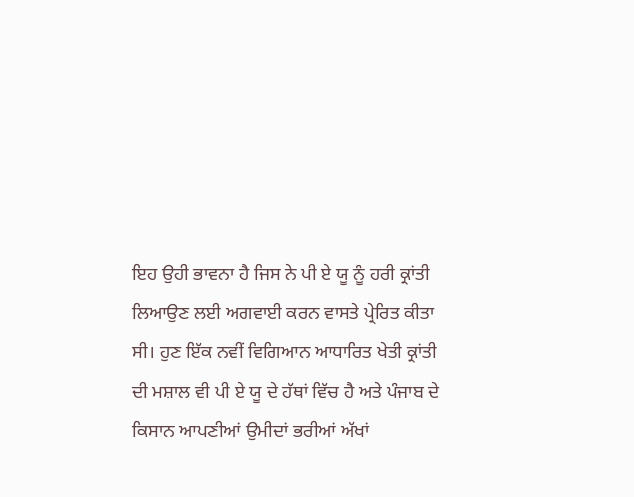ਇਹ ਉਹੀ ਭਾਵਨਾ ਹੈ ਜਿਸ ਨੇ ਪੀ ਏ ਯੂ ਨੂੰ ਹਰੀ ਕ੍ਰਾਂਤੀ ਲਿਆਉਣ ਲਈ ਅਗਵਾਈ ਕਰਨ ਵਾਸਤੇ ਪ੍ਰੇਰਿਤ ਕੀਤਾ ਸੀ। ਹੁਣ ਇੱਕ ਨਵੀਂ ਵਿਗਿਆਨ ਆਧਾਰਿਤ ਖੇਤੀ ਕ੍ਰਾਂਤੀ ਦੀ ਮਸ਼ਾਲ ਵੀ ਪੀ ਏ ਯੂ ਦੇ ਹੱਥਾਂ ਵਿੱਚ ਹੈ ਅਤੇ ਪੰਜਾਬ ਦੇ ਕਿਸਾਨ ਆਪਣੀਆਂ ਉਮੀਦਾਂ ਭਰੀਆਂ ਅੱਖਾਂ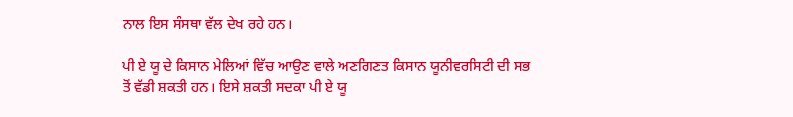ਨਾਲ ਇਸ ਸੰਸਥਾ ਵੱਲ ਦੇਖ ਰਹੇ ਹਨ।

ਪੀ ਏ ਯੂ ਦੇ ਕਿਸਾਨ ਮੇਲਿਆਂ ਵਿੱਚ ਆਉਣ ਵਾਲੇ ਅਣਗਿਣਤ ਕਿਸਾਨ ਯੂਨੀਵਰਸਿਟੀ ਦੀ ਸਭ ਤੋਂ ਵੱਡੀ ਸ਼ਕਤੀ ਹਨ। ਇਸੇ ਸ਼ਕਤੀ ਸਦਕਾ ਪੀ ਏ ਯੂ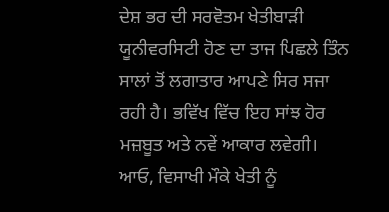ਦੇਸ਼ ਭਰ ਦੀ ਸਰਵੋਤਮ ਖੇਤੀਬਾੜੀ ਯੂਨੀਵਰਸਿਟੀ ਹੋਣ ਦਾ ਤਾਜ ਪਿਛਲੇ ਤਿੰਨ ਸਾਲਾਂ ਤੋਂ ਲਗਾਤਾਰ ਆਪਣੇ ਸਿਰ ਸਜਾ ਰਹੀ ਹੈ। ਭਵਿੱਖ ਵਿੱਚ ਇਹ ਸਾਂਝ ਹੋਰ ਮਜ਼ਬੂਤ ਅਤੇ ਨਵੇਂ ਆਕਾਰ ਲਵੇਗੀ। ਆਓ, ਵਿਸਾਖੀ ਮੌਕੇ ਖੇਤੀ ਨੂੰ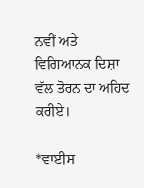ਨਵੀਂ ਅਤੇ ਵਿਗਿਆਨਕ ਦਿਸ਼ਾ ਵੱਲ ਤੋਰਨ ਦਾ ਅਹਿਦ ਕਰੀਏ।

*ਵਾਈਸ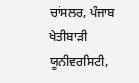ਚਾਂਸਲਰ, ਪੰਜਾਬ ਖੇਤੀਬਾੜੀ ਯੂਨੀਵਰਸਿਟੀ,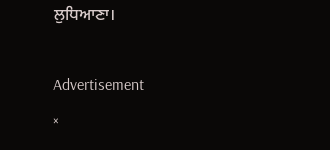ਲੁਧਿਆਣਾ।

Advertisement
×